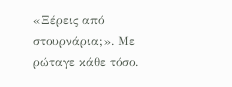«Ξέρεις από στουρνάρια;». Με ρώταγε κάθε τόσο.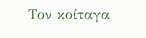Τον κοίταγα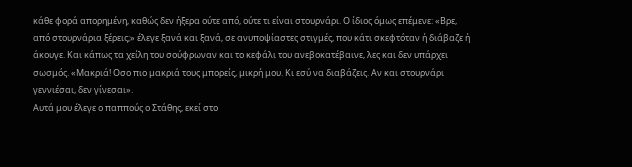κάθε φορά απορημένη, καθώς δεν ήξερα ούτε από, ούτε τι είναι στουρνάρι. Ο ίδιος όμως επέμενε: «Βρε, από στουρνάρια ξέρεις;» έλεγε ξανά και ξανά, σε ανυποψίαστες στιγμές, που κάτι σκεφτόταν ή διάβαζε ή άκουγε. Και κάπως τα χείλη του σούφρωναν και το κεφάλι του ανεβοκατέβαινε, λες και δεν υπάρχει σωσμός. «Μακριά! Οσο πιο μακριά τους μπορείς, μικρή μου. Κι εσύ να διαβάζεις. Αν και στουρνάρι γεννιέσαι, δεν γίνεσαι».
Αυτά μου έλεγε ο παππούς ο Στάθης, εκεί στο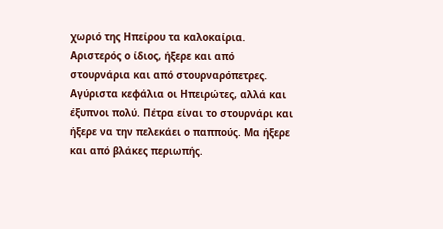χωριό της Ηπείρου τα καλοκαίρια. Αριστερός ο ίδιος, ήξερε και από στουρνάρια και από στουρναρόπετρες. Αγύριστα κεφάλια οι Ηπειρώτες, αλλά και έξυπνοι πολύ. Πέτρα είναι το στουρνάρι και ήξερε να την πελεκάει ο παππούς. Μα ήξερε και από βλάκες περιωπής.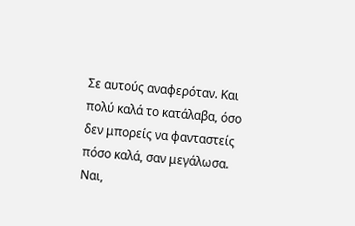Σε αυτούς αναφερόταν. Και πολύ καλά το κατάλαβα, όσο δεν μπορείς να φανταστείς πόσο καλά, σαν μεγάλωσα. Ναι,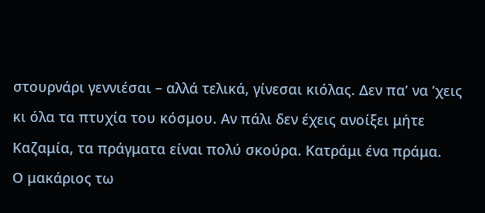στουρνάρι γεννιέσαι – αλλά τελικά, γίνεσαι κιόλας. Δεν πα’ να ’χεις κι όλα τα πτυχία του κόσμου. Αν πάλι δεν έχεις ανοίξει μήτε Καζαμία, τα πράγματα είναι πολύ σκούρα. Κατράμι ένα πράμα.
Ο μακάριος τω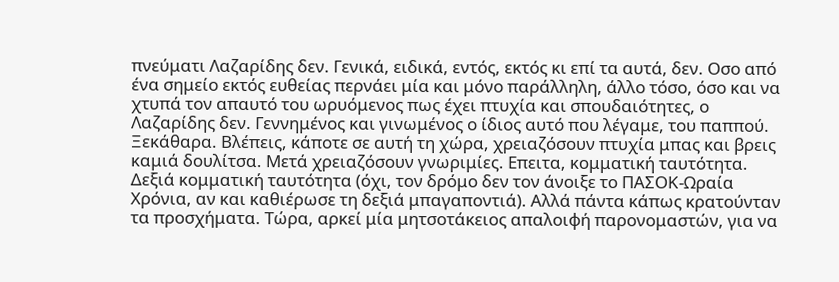πνεύματι Λαζαρίδης δεν. Γενικά, ειδικά, εντός, εκτός κι επί τα αυτά, δεν. Οσο από ένα σημείο εκτός ευθείας περνάει μία και μόνο παράλληλη, άλλο τόσο, όσο και να χτυπά τον απαυτό του ωρυόμενος πως έχει πτυχία και σπουδαιότητες, ο Λαζαρίδης δεν. Γεννημένος και γινωμένος ο ίδιος αυτό που λέγαμε, του παππού. Ξεκάθαρα. Βλέπεις, κάποτε σε αυτή τη χώρα, χρειαζόσουν πτυχία μπας και βρεις καμιά δουλίτσα. Μετά χρειαζόσουν γνωριμίες. Επειτα, κομματική ταυτότητα. Δεξιά κομματική ταυτότητα (όχι, τον δρόμο δεν τον άνοιξε το ΠΑΣΟΚ-Ωραία Χρόνια, αν και καθιέρωσε τη δεξιά μπαγαποντιά). Αλλά πάντα κάπως κρατούνταν τα προσχήματα. Τώρα, αρκεί μία μητσοτάκειος απαλοιφή παρονομαστών, για να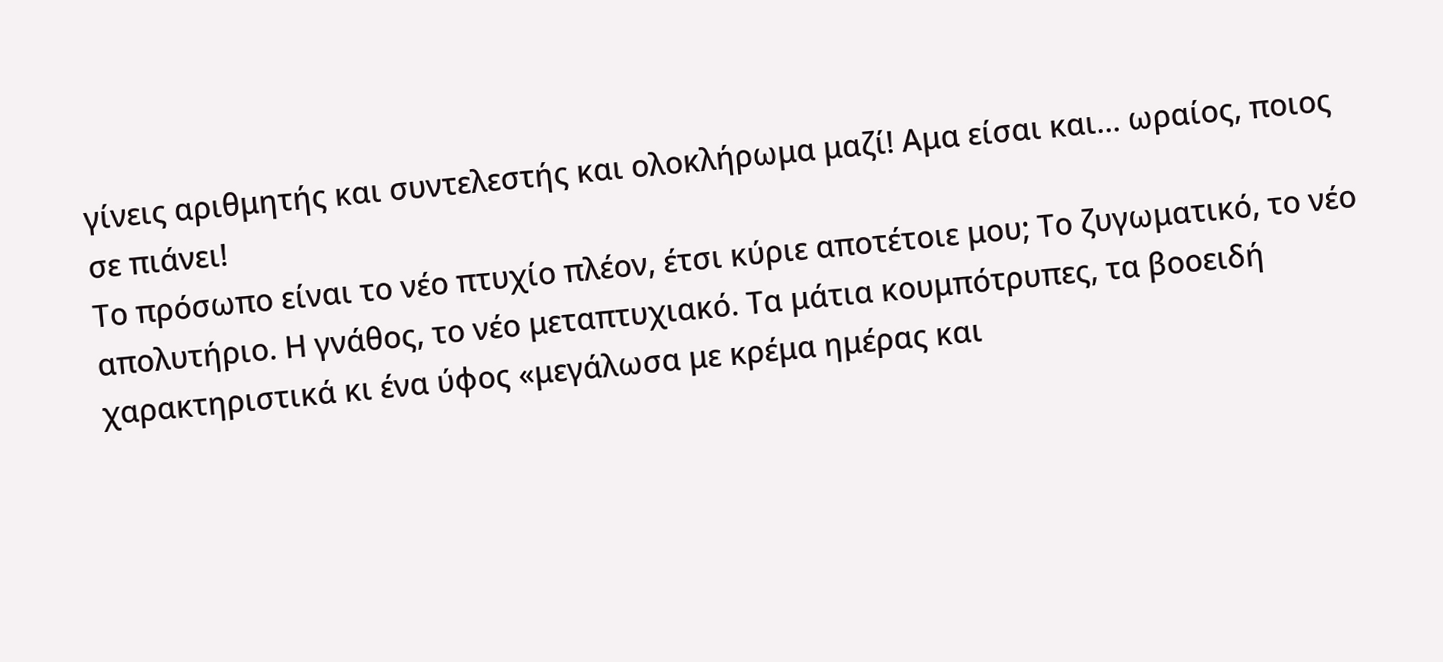γίνεις αριθμητής και συντελεστής και ολοκλήρωμα μαζί! Αμα είσαι και… ωραίος, ποιος σε πιάνει!
Το πρόσωπο είναι το νέο πτυχίο πλέον, έτσι κύριε αποτέτοιε μου; Το ζυγωματικό, το νέο απολυτήριο. Η γνάθος, το νέο μεταπτυχιακό. Τα μάτια κουμπότρυπες, τα βοοειδή χαρακτηριστικά κι ένα ύφος «μεγάλωσα με κρέμα ημέρας και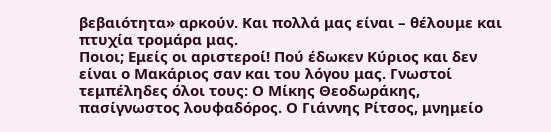βεβαιότητα» αρκούν. Και πολλά μας είναι – θέλουμε και πτυχία τρομάρα μας.
Ποιοι; Εμείς οι αριστεροί! Πού έδωκεν Κύριος και δεν είναι ο Μακάριος σαν και του λόγου μας. Γνωστοί τεμπέληδες όλοι τους: Ο Μίκης Θεοδωράκης, πασίγνωστος λουφαδόρος. Ο Γιάννης Ρίτσος, μνημείο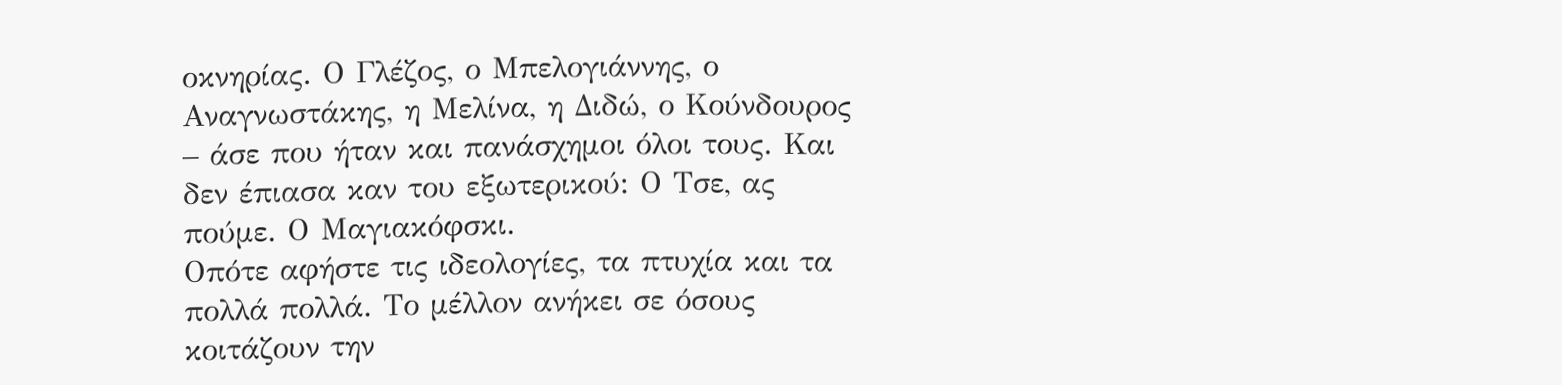οκνηρίας. Ο Γλέζος, ο Μπελογιάννης, ο Αναγνωστάκης, η Μελίνα, η Διδώ, ο Κούνδουρος – άσε που ήταν και πανάσχημοι όλοι τους. Και δεν έπιασα καν του εξωτερικού: Ο Τσε, ας πούμε. Ο Μαγιακόφσκι.
Οπότε αφήστε τις ιδεολογίες, τα πτυχία και τα πολλά πολλά. Το μέλλον ανήκει σε όσους κοιτάζουν την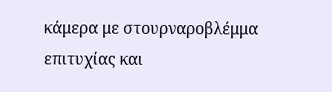κάμερα με στουρναροβλέμμα επιτυχίας και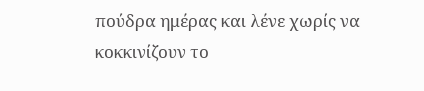πούδρα ημέρας και λένε χωρίς να κοκκινίζουν το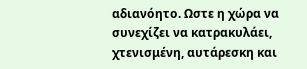αδιανόητο. Ωστε η χώρα να συνεχίζει να κατρακυλάει, χτενισμένη, αυτάρεσκη και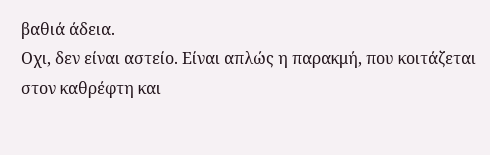βαθιά άδεια.
Οχι, δεν είναι αστείο. Είναι απλώς η παρακμή, που κοιτάζεται στον καθρέφτη και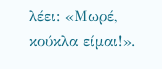λέει: «Μωρέ, κούκλα είμαι!».